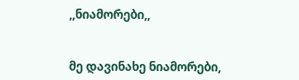,,ნიამორები,,


მე დავინახე ნიამორები,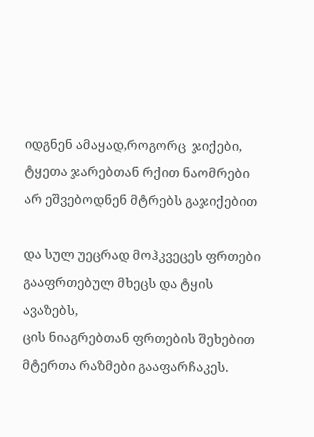იდგნენ ამაყად,როგორც  ჯიქები,
ტყეთა ჯარებთან რქით ნაომრები
არ ეშვებოდნენ მტრებს გაჯიქებით

და სულ უეცრად მოჰკვეცეს ფრთები
გააფრთებულ მხეცს და ტყის ავაზებს,
ცის ნიაგრებთან ფრთების შეხებით
მტერთა რაზმები გააფარჩაკეს.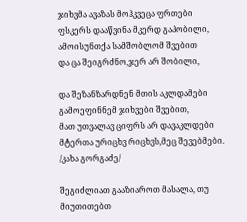ჯიხვმა ავაზას მოჰკვეცა ფრთები
ფსკერს დააწვინა მკერდ გაპობილი,
ამოისუნთქა სამშობლომ შვებით
და ცა შეიგრძნო,ჯერ არ შობილი,

და შეზანზარდნენ მთის აკლდამები
გამოეფინნემ ჯიხვები შვებით,
მათ უთვალავ ციფრს არ დავაკლდები
მტერთა ურიცხვ რიცხვს,მეც შევებმები.
/კახა გორგაძე/

შეგიძლიათ გააზიაროთ მასალა, თუ მიუთითებთ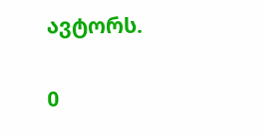ავტორს.

0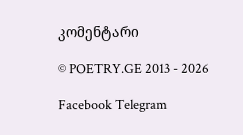კომენტარი

© POETRY.GE 2013 - 2026

Facebook Telegram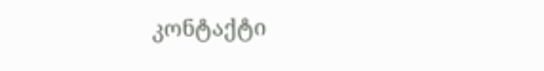კონტაქტი